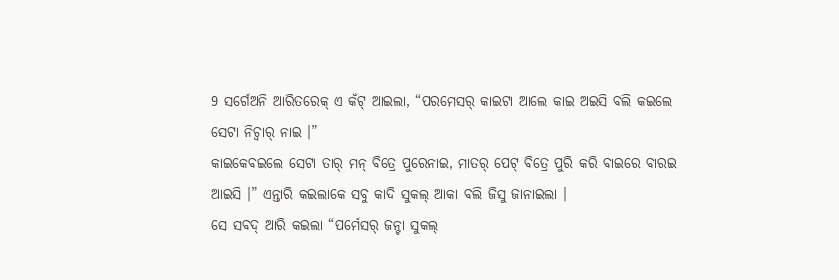9 ସର୍ଗେଅନି ଆରିତରେକ୍ ଏ କଁଟ୍ ଆଇଲା, “ପରମେସର୍ କାଇଟା ଆଲେ କାଇ ଅଇସି ବଲି କଇଲେ ସେଟା ନିଚ୍ବାର୍ ନାଇ ।”
କାଇକେବଇଲେ ସେଟା ତାର୍ ମନ୍ ବିତ୍ରେ ପୁରେନାଇ, ମାତର୍ ପେଟ୍ ବିତ୍ରେ ପୁରି କରି ବାଇରେ ବାରଇ ଆଇସି ।” ଏନ୍ତାରି କଇଲାକେ ସବୁ କାଦି ସୁକଲ୍ ଆକା ବଲି ଜିସୁ ଜାନାଇଲା ।
ସେ ସବଦ୍ ଆରି କଇଲା “ପର୍ମେସର୍ ଜନ୍ଟା ସୁକଲ୍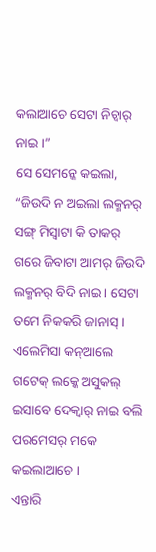କଲାଆଚେ ସେଟା ନିଚ୍ବାର୍ ନାଇ ।”
ସେ ସେମନ୍କେ କଇଲା, “ଜିଉଦି ନ ଅଇଲା ଲକ୍ମନର୍ ସଙ୍ଗ୍ ମିସ୍ବାଟା କି ତାକର୍ ଗରେ ଜିବାଟା ଆମର୍ ଜିଉଦି ଲକ୍ମନର୍ ବିଦି ନାଇ । ସେଟା ତମେ ନିକକରି ଜାନାସ୍ । ଏଲେମିସା କନ୍ଆଲେ ଗଟେକ୍ ଲକ୍କେ ଅସୁକଲ୍ ଇସାବେ ଦେକ୍ବାର୍ ନାଇ ବଲି ପରମେସର୍ ମକେ କଇଲାଆଚେ ।
ଏନ୍ତାରି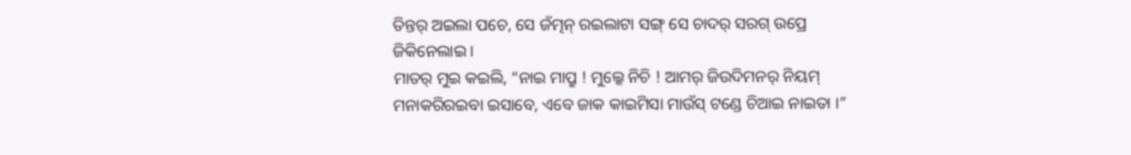ତିନ୍ତର୍ ଅଇଲା ପଚେ, ସେ ଜଁତ୍ମନ୍ ରଇଲାଟା ସଙ୍ଗ୍ ସେ ଚାଦର୍ ସରଗ୍ ଉପ୍ରେ ଜିକିନେଲାଇ ।
ମାତର୍ ମୁଇ କଇଲି, “ନାଇ ମାପ୍ରୁ ! ମୁଲ୍କେ ନିଚି ! ଆମର୍ ଜିଉଦିମନର୍ ନିୟମ୍ ମନାକରିରଇବା ଇସାବେ, ଏବେ ଜାକ କାଇମିସା ମାଉଁସ୍ ଟଣ୍ଡେ ଚିଆଇ ନାଇତା ।”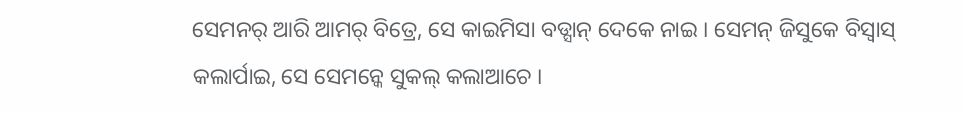ସେମନର୍ ଆରି ଆମର୍ ବିତ୍ରେ, ସେ କାଇମିସା ବଡ୍ସାନ୍ ଦେକେ ନାଇ । ସେମନ୍ ଜିସୁକେ ବିସ୍ବାସ୍ କଲାର୍ପାଇ, ସେ ସେମନ୍କେ ସୁକଲ୍ କଲାଆଚେ ।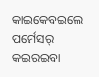କାଇକେବଇଲେ ପର୍ମେସର୍ କଇରଇବା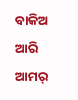ବାକିଅ ଆରି ଆମର୍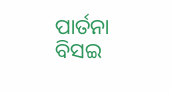ପାର୍ତନା ବିସଇ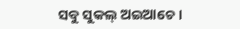ସବୁ ସୁକଲ୍ ଅଇଆଚେ ।